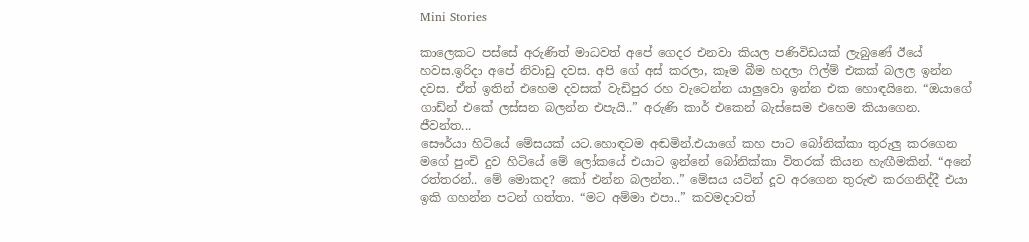Mini Stories

කාලෙකට පස්සේ අරුණිත් මාධවත් අපේ ගෙදර එනවා කියල පණිවිඩයක් ලැබුණේ ඊයේ හවස.ඉරිදා අපේ නිවාඩු දවස. අපි ගේ අස් කරලා, කෑම බීම හදලා ෆිල්ම් එකක් බලල ඉන්න දවස. ඒත් ඉතින් එහෙම දවසක් වැඩිපුර රහ වැටෙන්න යාලුවො ඉන්න එක හොඳයිනෙ. “ඔයාගේ ගාඩ්න් එකේ ලස්සන බලන්න එපැයි..” අරුණි කාර් එකෙන් බැස්සෙම එහෙම කියාගෙන. ජීවන්ත...
සෞර්යා හිටියේ මේසයක් යට.හොඳටම අඬමින්.එයාගේ කහ පාට බෝනික්කා තුරුලු කරගෙන මගේ පුංචි දුව හිටියේ මේ ලෝකයේ එයාට ඉන්නේ බෝනික්කා විතරක් කියන හැඟීමකින්. “අනේ රත්තරන්.. මේ මොකද? කෝ එන්න බලන්න..” මේසය යටින් දූව අරගෙන තුරුළු කරගනිද්දී එයා ඉකි ගහන්න පටන් ගත්තා. “මට අම්මා එපා..” කවමදාවත්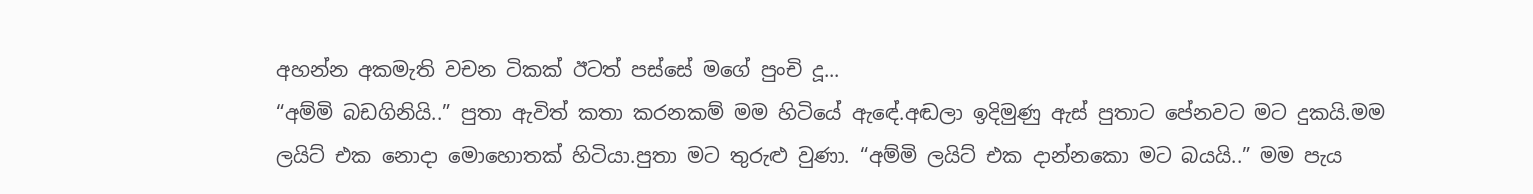අහන්න අකමැති වචන ටිකක් ඊටත් පස්සේ මගේ පුංචි දූ...
“අම්මි බඩගිනියි..” පුතා ඇවිත් කතා කරනකම් මම හිටියේ ඇඳේ.අඬලා ඉදිමුණු ඇස් පුතාට පේනවට මට දුකයි.මම ලයිට් එක නොදා මොහොතක් හිටියා.පුතා මට තුරුළු වුණා. “අම්මි ලයිට් එක දාන්නකො මට බයයි..” මම පැය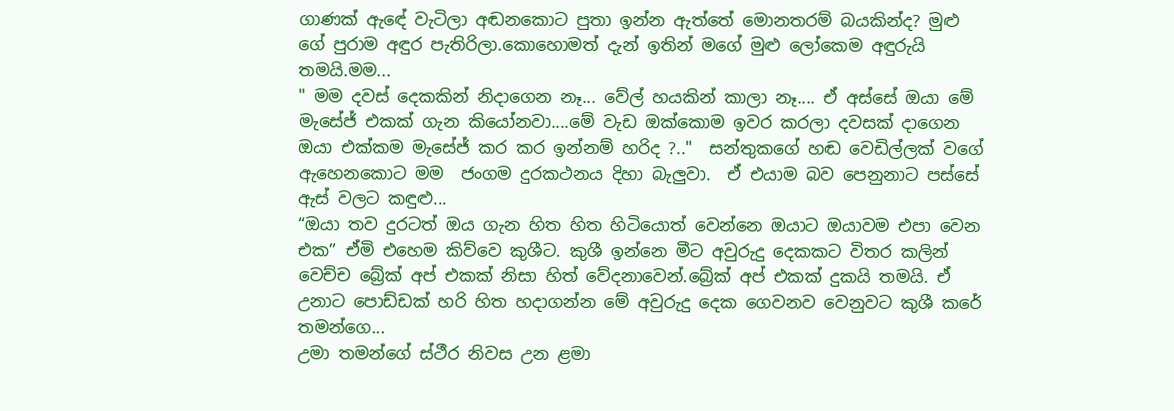ගාණක් ඇඳේ වැටිලා අඬනකොට පුතා ඉන්න ඇත්තේ මොනතරම් බයකින්ද? මුළු ගේ පුරාම අඳුර පැතිරිලා.කොහොමත් දැන් ඉතින් මගේ මුළු ලෝකෙම අඳුරුයි තමයි.මම...
" මම දවස් දෙකකින් නිදාගෙන නෑ... වේල් හයකින් කාලා නෑ.... ඒ අස්සේ ඔයා මේ මැසේජ් එකක් ගැන කියෝනවා....මේ වැඩ ඔක්කොම ඉවර කරලා දවසක් දාගෙන ඔයා එක්කම මැසේජ් කර කර ඉන්නම් හරිද ?.."  සන්තුකගේ හඬ වෙඩිල්ලක් වගේ ඇහෙනකොට මම  ජංගම දුරකථනය දිහා බැලුවා.  ඒ එයාම බව පෙනුනාට පස්සේ ඇස් වලට කඳුළු...
“ඔයා තව දුරටත් ඔය ගැන හිත හිත හිටියොත් වෙන්නෙ ඔයාට ඔයාවම එපා වෙන එක” ඒමි එහෙම කිව්වෙ කුශීට. කුශී ඉන්නෙ මීට අවුරුදු දෙකකට විතර කලින් වෙච්ච බ්‍රේක් අප් එකක් නිසා හිත් වේදනාවෙන්.බ්‍රේක් අප් එකක් දුකයි තමයි. ඒ උනාට පොඩ්ඩක් හරි හිත හදාගන්න මේ අවුරුදු දෙක ගෙවනව වෙනුවට කුශී කරේ තමන්ගෙ...
උමා තමන්ගේ ස්ථීර නිවස උන ළමා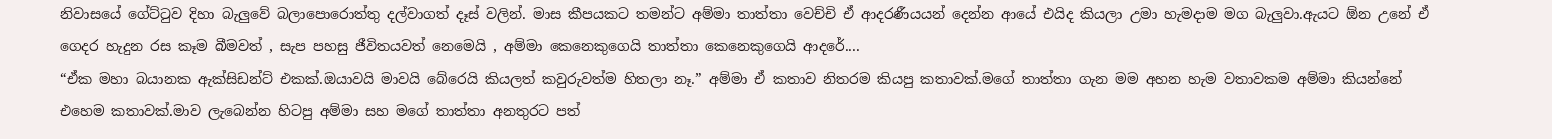නිවාසයේ ගේට්ටුව දිහා බැලුවේ බලාපොරොත්තු දල්වාගත් දෑස් වලින්. මාස කීපයකට තමන්ට අම්මා තාත්තා වෙච්චි ඒ ආදරණීයයන් දෙන්න ආයේ එයිද කියලා උමා හැමදාම මග බැලුවා.ඇයට ඕන උනේ ඒ ගෙදර හැදුන රස කෑම බීමවත් , සැප පහසු ජීවිතයවත් නෙමෙයි , අම්මා කෙනෙකුගෙයි තාත්තා කෙනෙකුගෙයි ආදරේ....
“ඒක මහා බයානක ඇක්සිඩන්ට් එකක්.ඔයාවයි මාවයි බේරෙයි කියලත් කවුරුවත්ම හිතලා නෑ.” අම්මා ඒ කතාව නිතරම කියපු කතාවක්.මගේ තාත්තා ගැන මම අහන හැම වතාවකම අම්මා කියන්නේ එහෙම කතාවක්.මාව ලැබෙන්න හිටපු අම්මා සහ මගේ තාත්තා අනතුරට පත්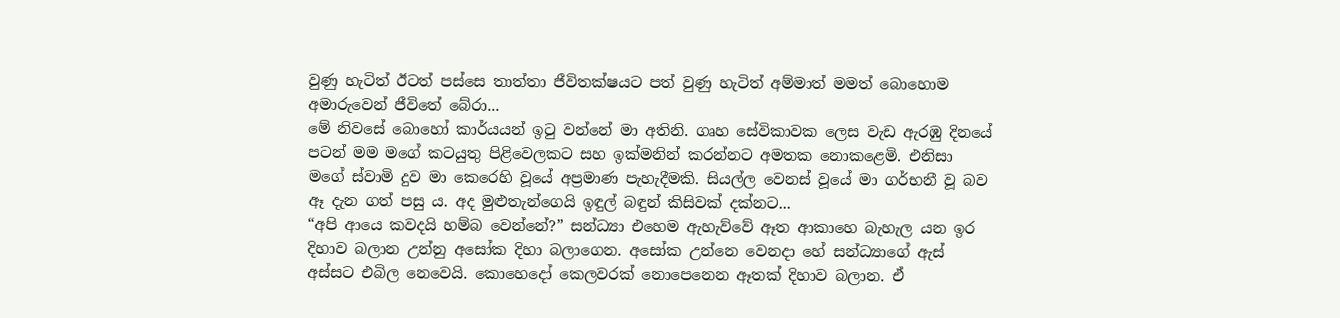වුණු හැටිත් ඊටත් පස්සෙ තාත්තා ජීවිතක්ෂයට පත් වුණු හැටිත් අම්මාත් මමත් බොහොම අමාරුවෙන් ජීවිතේ බේරා...
මේ නිවසේ බොහෝ කාර්යයන් ඉටු වන්නේ මා අතිනි. ගෘහ සේවිකාවක ලෙස වැඩ ඇරඹු දිනයේ පටන් මම මගේ කටයුතු පිළිවෙලකට සහ ඉක්මනින් කරන්නට අමතක නොකළෙමි. එනිසා මගේ ස්වාමි දුව මා කෙරෙහි වූයේ අප්‍රමාණ පැහැදීමකි. සියල්ල වෙනස් වූයේ මා ගර්භනී වූ බව ඈ දැන ගත් පසු ය. අද මුළුතැන්ගෙයි ඉඳුල් බඳුන් කිසිවක් දක්නට...
“අපි ආයෙ කවදයි හම්බ වෙන්නේ?” සන්ධ්‍යා එහෙම ඇහැව්වේ ඈත ආකාහෙ බැහැල යන ඉර දිහාව බලාන උන්නු අසෝක දිහා බලාගෙන. අසෝක උන්නෙ වෙනදා හේ සන්ධ්‍යාගේ ඇස් අස්සට එබිල නෙවෙයි. කොහෙදෝ කෙලවරක් නොපෙනෙන ඈතක් දිහාව බලාන. ඒ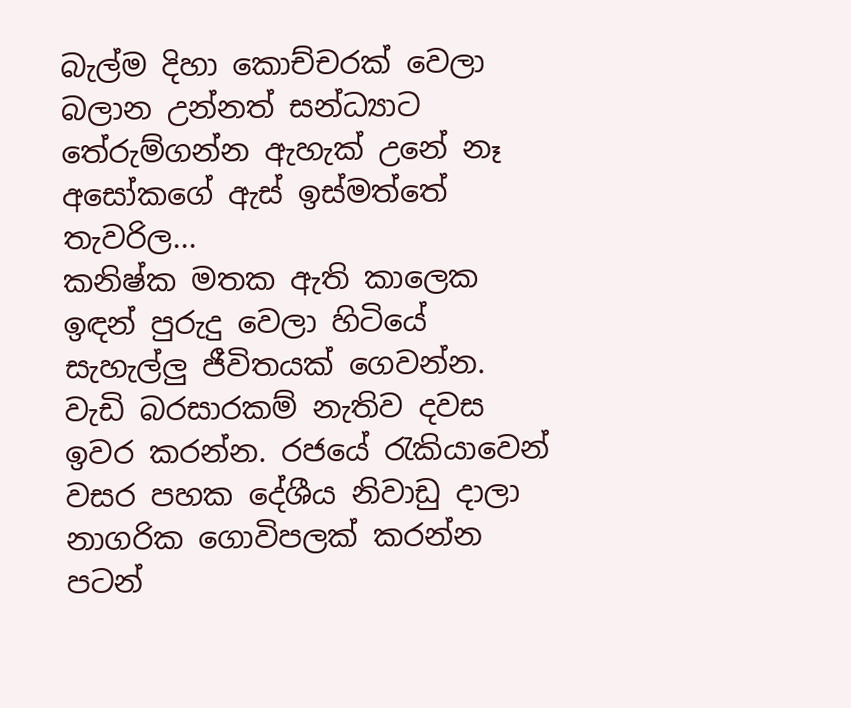බැල්ම දිහා කොච්චරක් වෙලා බලාන උන්නත් සන්ධ්‍යාට තේරුම්ගන්න ඇහැක් උනේ නෑ අසෝකගේ ඇස් ඉස්මත්තේ තැවරිල...
කනිෂ්ක මතක ඇති කාලෙක ඉඳන් පුරුදු වෙලා හිටියේ සැහැල්ලු ජීවිතයක් ගෙවන්න. වැඩි බරසාරකම් නැතිව දවස ඉවර කරන්න. රජයේ රැකියාවෙන් වසර පහක දේශීය නිවාඩු දාලා නාගරික ගොවිපලක් කරන්න පටන්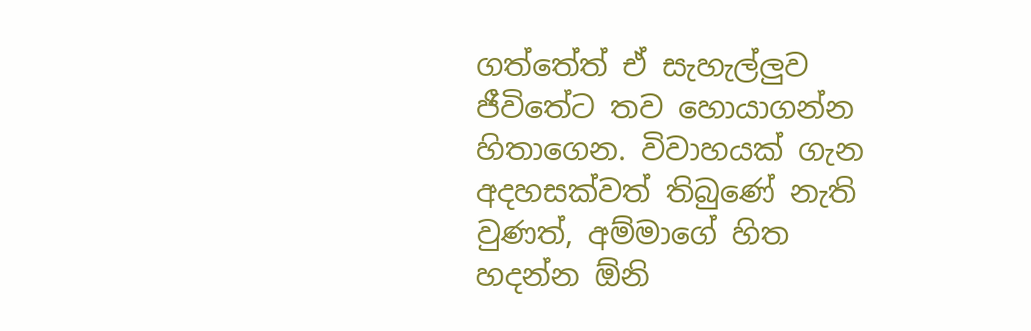ගත්තේත් ඒ සැහැල්ලුව ජීවිතේට තව හොයාගන්න හිතාගෙන. විවාහයක් ගැන අදහසක්වත් තිබුණේ නැති වුණත්, අම්මාගේ හිත හදන්න ඕනි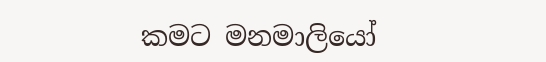කමට මනමාලියෝ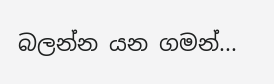බලන්න යන ගමන්...